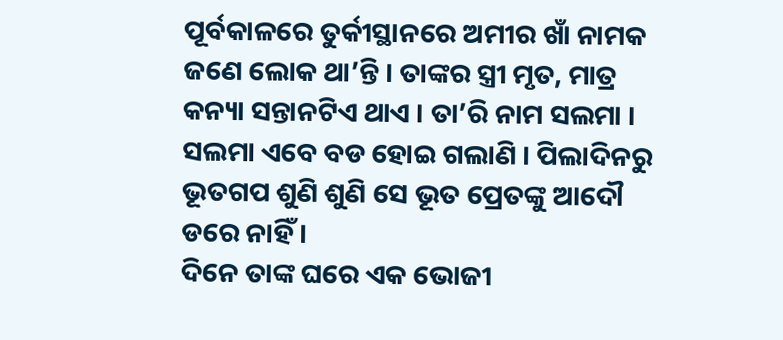ପୂର୍ବକାଳରେ ତୁର୍କୀସ୍ଥାନରେ ଅମୀର ଖାଁ ନାମକ ଜଣେ ଲୋକ ଥା’ନ୍ତି । ତାଙ୍କର ସ୍ତ୍ରୀ ମୃତ, ମାତ୍ର କନ୍ୟା ସନ୍ତାନଟିଏ ଥାଏ । ତା’ରି ନାମ ସଲମା । ସଲମା ଏବେ ବଡ ହୋଇ ଗଲାଣି । ପିଲାଦିନରୁ ଭୂତଗପ ଶୁଣି ଶୁଣି ସେ ଭୂତ ପ୍ରେତଙ୍କୁ ଆଦୌ ଡରେ ନାହିଁ ।
ଦିନେ ତାଙ୍କ ଘରେ ଏକ ଭୋଜୀ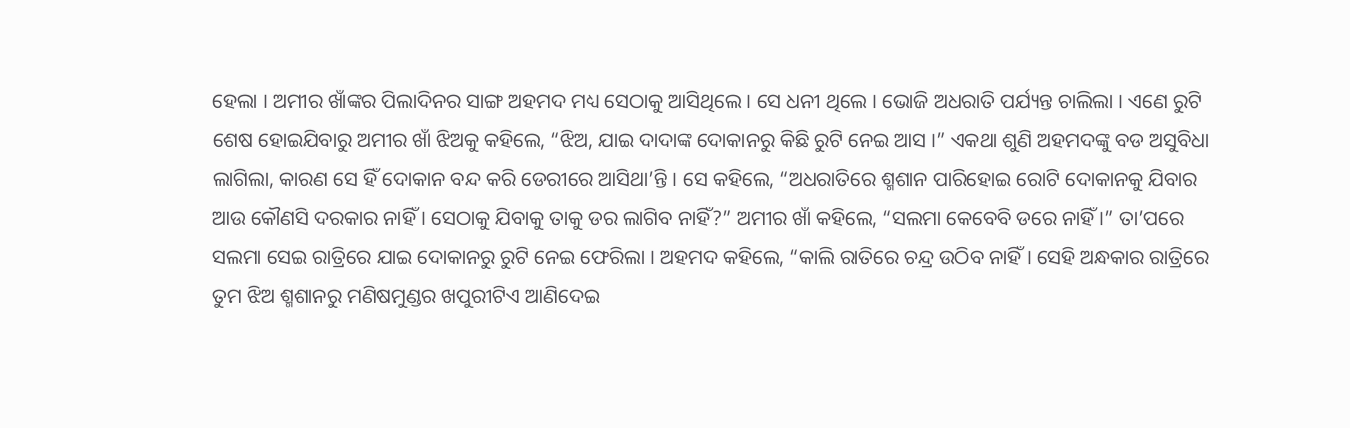ହେଲା । ଅମୀର ଖାଁଙ୍କର ପିଲାଦିନର ସାଙ୍ଗ ଅହମଦ ମଧ୍ୟ ସେଠାକୁ ଆସିଥିଲେ । ସେ ଧନୀ ଥିଲେ । ଭୋଜି ଅଧରାତି ପର୍ଯ୍ୟନ୍ତ ଚାଲିଲା । ଏଣେ ରୁଟି ଶେଷ ହୋଇଯିବାରୁ ଅମୀର ଖାଁ ଝିଅକୁ କହିଲେ, “ଝିଅ, ଯାଇ ଦାଦାଙ୍କ ଦୋକାନରୁ କିଛି ରୁଟି ନେଇ ଆସ ।” ଏକଥା ଶୁଣି ଅହମଦଙ୍କୁ ବଡ ଅସୁବିଧା ଲାଗିଲା, କାରଣ ସେ ହିଁ ଦୋକାନ ବନ୍ଦ କରି ଡେରୀରେ ଆସିଥା’ନ୍ତି । ସେ କହିଲେ, “ଅଧରାତିରେ ଶ୍ମଶାନ ପାରିହୋଇ ରୋଟି ଦୋକାନକୁ ଯିବାର ଆଉ କୌଣସି ଦରକାର ନାହିଁ । ସେଠାକୁ ଯିବାକୁ ତାକୁ ଡର ଲାଗିବ ନାହିଁ?” ଅମୀର ଖାଁ କହିଲେ, “ସଲମା କେବେବି ଡରେ ନାହିଁ ।” ତା’ପରେ ସଲମା ସେଇ ରାତ୍ରିରେ ଯାଇ ଦୋକାନରୁ ରୁଟି ନେଇ ଫେରିଲା । ଅହମଦ କହିଲେ, “କାଲି ରାତିରେ ଚନ୍ଦ୍ର ଉଠିବ ନାହିଁ । ସେହି ଅନ୍ଧକାର ରାତ୍ରିରେ ତୁମ ଝିଅ ଶ୍ମଶାନରୁ ମଣିଷମୁଣ୍ଡର ଖପୁରୀଟିଏ ଆଣିଦେଇ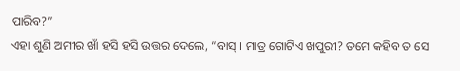ପାରିବ?”
ଏହା ଶୁଣି ଅମୀର ଖାଁ ହସି ହସି ଉତ୍ତର ଦେଲେ, “ବାସ୍ । ମାତ୍ର ଗୋଟିଏ ଖପୁରୀ? ତମେ କହିବ ତ ସେ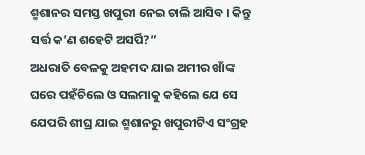ଶ୍ମଶାନର ସମସ୍ତ ଖପୁରୀ ନେଇ ଚାଲି ଆସିବ । କିନ୍ତୁ ସର୍ତ୍ତ କ’ଣ ଶହେଟି ଅସର୍ପି?”
ଅଧରାତି ବେଳକୁ ଅହମଦ ଯାଇ ଅମୀର ଖାଁଙ୍କ ଘରେ ପହଁଚିଲେ ଓ ସଲମାକୁ କହିଲେ ଯେ ସେ ଯେପରି ଶୀଘ୍ର ଯାଇ ଶ୍ମଶାନରୁ ଖପୁରୀଟିଏ ସଂଗ୍ରହ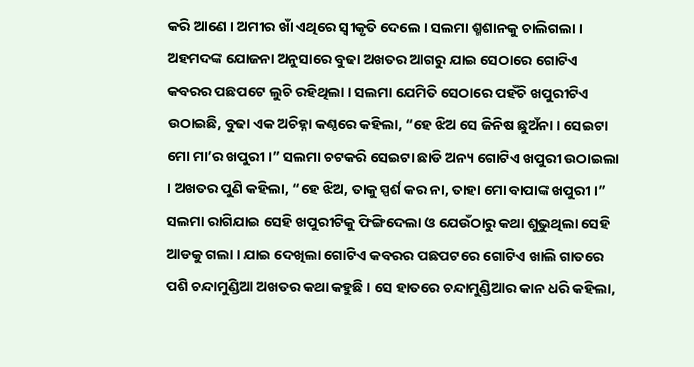କରି ଆଣେ । ଅମୀର ଖାଁ ଏଥିରେ ସ୍ୱୀକୃତି ଦେଲେ । ସଲମା ଶ୍ମଶାନକୁ ଚାଲିଗଲା । ଅହମଦଙ୍କ ଯୋଜନା ଅନୁସାରେ ବୁଢା ଅଖତର ଆଗରୁ ଯାଇ ସେଠାରେ ଗୋଟିଏ କବରର ପଛପଟେ ଲୁଚି ରହିଥିଲା । ସଲମା ଯେମିତି ସେଠାରେ ପହଁଚି ଖପୁରୀଟିଏ ଉଠାଇଛି, ବୁଢା ଏକ ଅଚିହ୍ନା କଣ୍ଠରେ କହିଲା, “ହେ ଝିଅ ସେ ଜିନିଷ ଛୁଅଁନା । ସେଇଟା ମୋ ମା’ର ଖପୁରୀ ।” ସଲମା ଚଟକରି ସେଇଟା ଛାଡି ଅନ୍ୟ ଗୋଟିଏ ଖପୁରୀ ଉଠାଇଲା । ଅଖତର ପୁଣି କହିଲା, “ହେ ଝିଅ, ତାକୁ ସ୍ପର୍ଶ କର ନା, ତାହା ମୋ ବାପାଙ୍କ ଖପୁରୀ ।”
ସଲମା ରାଗିଯାଇ ସେହି ଖପୁରୀଟିକୁ ଫିଙ୍ଗିଦେଲା ଓ ଯେଉଁଠାରୁ କଥା ଶୁଭୁଥିଲା ସେହି ଆଡକୁ ଗଲା । ଯାଇ ଦେଖିଲା ଗୋଟିଏ କବରର ପଛପଟରେ ଗୋଟିଏ ଖାଲି ଗାତରେ ପଶି ଚନ୍ଦାମୁଣ୍ଡିଆ ଅଖତର କଥା କହୁଛି । ସେ ହାତରେ ଚନ୍ଦାମୁଣ୍ଡିଆର କାନ ଧରି କହିଲା,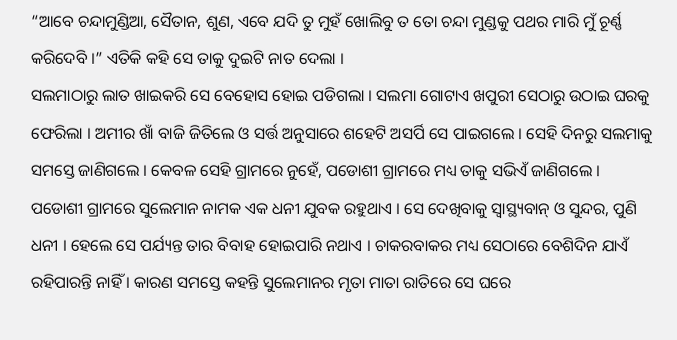“ଆବେ ଚନ୍ଦାମୁଣ୍ଡିଆ, ସୈତାନ, ଶୁଣ, ଏବେ ଯଦି ତୁ ମୁହଁ ଖୋଲିବୁ ତ ତୋ ଚନ୍ଦା ମୁଣ୍ଡକୁ ପଥର ମାରି ମୁଁ ଚୂର୍ଣ୍ଣ କରିଦେବି ।” ଏତିକି କହି ସେ ତାକୁ ଦୁଇଟି ନାତ ଦେଲା ।
ସଲମାଠାରୁ ଲାତ ଖାଇକରି ସେ ବେହୋସ ହୋଇ ପଡିଗଲା । ସଲମା ଗୋଟାଏ ଖପୁରୀ ସେଠାରୁ ଉଠାଇ ଘରକୁ ଫେରିଲା । ଅମୀର ଖାଁ ବାଜି ଜିତିଲେ ଓ ସର୍ତ୍ତ ଅନୁସାରେ ଶହେଟି ଅସର୍ପି ସେ ପାଇଗଲେ । ସେହି ଦିନରୁ ସଲମାକୁ ସମସ୍ତେ ଜାଣିଗଲେ । କେବଳ ସେହି ଗ୍ରାମରେ ନୁହେଁ, ପଡୋଶୀ ଗ୍ରାମରେ ମଧ୍ୟ ତାକୁ ସଭିଏଁ ଜାଣିଗଲେ ।
ପଡୋଶୀ ଗ୍ରାମରେ ସୁଲେମାନ ନାମକ ଏକ ଧନୀ ଯୁବକ ରହୁଥାଏ । ସେ ଦେଖିବାକୁ ସ୍ୱାସ୍ଥ୍ୟବାନ୍ ଓ ସୁନ୍ଦର, ପୁଣି ଧନୀ । ହେଲେ ସେ ପର୍ଯ୍ୟନ୍ତ ତାର ବିବାହ ହୋଇପାରି ନଥାଏ । ଚାକରବାକର ମଧ୍ୟ ସେଠାରେ ବେଶିଦିନ ଯାଏଁ ରହିପାରନ୍ତି ନାହିଁ । କାରଣ ସମସ୍ତେ କହନ୍ତି ସୁଲେମାନର ମୃତା ମାତା ରାତିରେ ସେ ଘରେ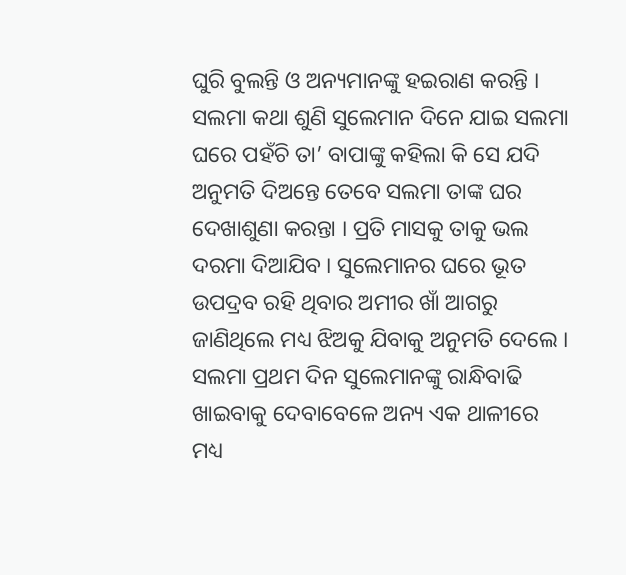ଘୁରି ବୁଲନ୍ତି ଓ ଅନ୍ୟମାନଙ୍କୁ ହଇରାଣ କରନ୍ତି ।
ସଲମା କଥା ଶୁଣି ସୁଲେମାନ ଦିନେ ଯାଇ ସଲମା ଘରେ ପହଁଚି ତା’ ବାପାଙ୍କୁ କହିଲା କି ସେ ଯଦି ଅନୁମତି ଦିଅନ୍ତେ ତେବେ ସଲମା ତାଙ୍କ ଘର ଦେଖାଶୁଣା କରନ୍ତା । ପ୍ରତି ମାସକୁ ତାକୁ ଭଲ ଦରମା ଦିଆଯିବ । ସୁଲେମାନର ଘରେ ଭୂତ ଉପଦ୍ରବ ରହି ଥିବାର ଅମୀର ଖାଁ ଆଗରୁ ଜାଣିଥିଲେ ମଧ୍ୟ ଝିଅକୁ ଯିବାକୁ ଅନୁମତି ଦେଲେ ।
ସଲମା ପ୍ରଥମ ଦିନ ସୁଲେମାନଙ୍କୁ ରାନ୍ଧିବାଢି ଖାଇବାକୁ ଦେବାବେଳେ ଅନ୍ୟ ଏକ ଥାଳୀରେ ମଧ୍ୟ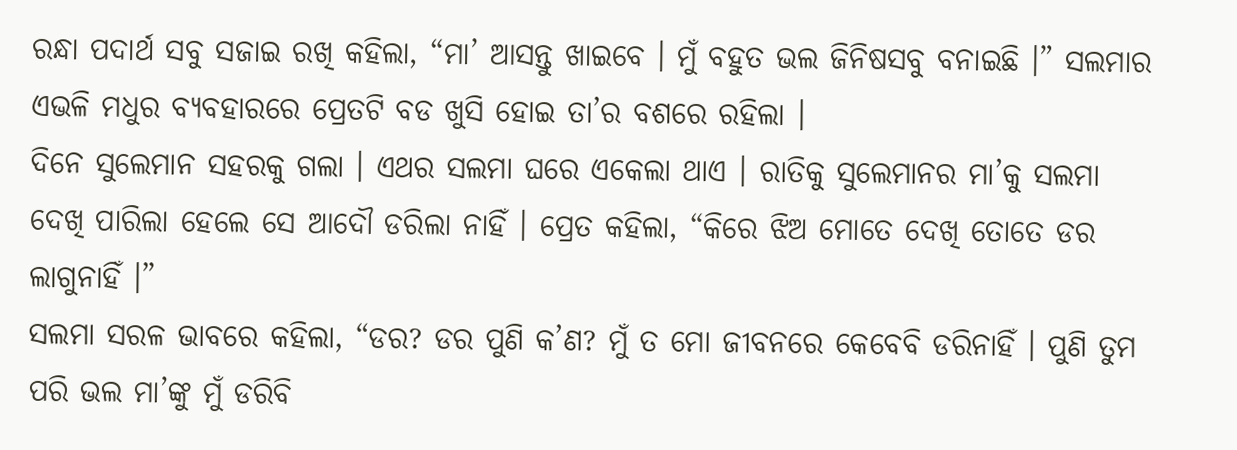ରନ୍ଧା ପଦାର୍ଥ ସବୁ ସଜାଇ ରଖି କହିଲା, “ମା’ ଆସନ୍ତୁ ଖାଇବେ । ମୁଁ ବହୁତ ଭଲ ଜିନିଷସବୁ ବନାଇଛି ।” ସଲମାର ଏଭଳି ମଧୁର ବ୍ୟବହାରରେ ପ୍ରେତଟି ବଡ ଖୁସି ହୋଇ ତା’ର ବଶରେ ରହିଲା ।
ଦିନେ ସୁଲେମାନ ସହରକୁ ଗଲା । ଏଥର ସଲମା ଘରେ ଏକେଲା ଥାଏ । ରାତିକୁ ସୁଲେମାନର ମା’କୁ ସଲମା ଦେଖି ପାରିଲା ହେଲେ ସେ ଆଦୌ ଡରିଲା ନାହିଁ । ପ୍ରେତ କହିଲା, “କିରେ ଝିଅ ମୋତେ ଦେଖି ତୋତେ ଡର ଲାଗୁନାହିଁ ।”
ସଲମା ସରଳ ଭାବରେ କହିଲା, “ଡର? ଡର ପୁଣି କ’ଣ? ମୁଁ ତ ମୋ ଜୀବନରେ କେବେବି ଡରିନାହିଁ । ପୁଣି ତୁମ ପରି ଭଲ ମା’ଙ୍କୁ ମୁଁ ଡରିବି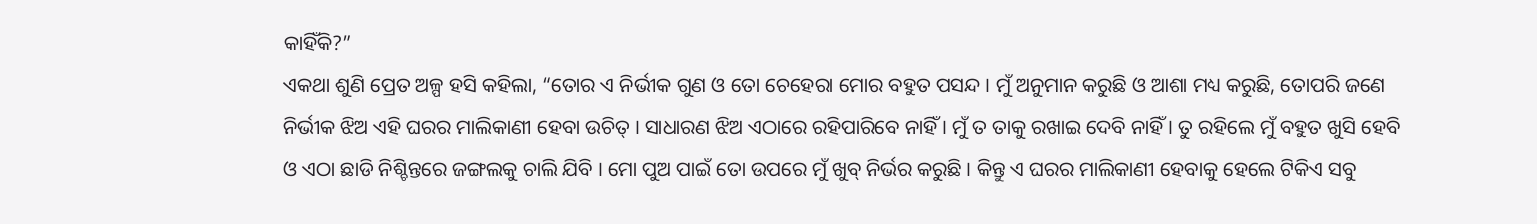କାହିଁକି?”
ଏକଥା ଶୁଣି ପ୍ରେତ ଅଳ୍ପ ହସି କହିଲା, “ତୋର ଏ ନିର୍ଭୀକ ଗୁଣ ଓ ତୋ ଚେହେରା ମୋର ବହୁତ ପସନ୍ଦ । ମୁଁ ଅନୁମାନ କରୁଛି ଓ ଆଶା ମଧ୍ୟ କରୁଛି, ତୋପରି ଜଣେ ନିର୍ଭୀକ ଝିଅ ଏହି ଘରର ମାଲିକାଣୀ ହେବା ଉଚିତ୍ । ସାଧାରଣ ଝିଅ ଏଠାରେ ରହିପାରିବେ ନାହିଁ । ମୁଁ ତ ତାକୁ ରଖାଇ ଦେବି ନାହିଁ । ତୁ ରହିଲେ ମୁଁ ବହୁତ ଖୁସି ହେବି ଓ ଏଠା ଛାଡି ନିଶ୍ଚିନ୍ତରେ ଜଙ୍ଗଲକୁ ଚାଲି ଯିବି । ମୋ ପୁଅ ପାଇଁ ତୋ ଉପରେ ମୁଁ ଖୁବ୍ ନିର୍ଭର କରୁଛି । କିନ୍ତୁ ଏ ଘରର ମାଲିକାଣୀ ହେବାକୁ ହେଲେ ଟିକିଏ ସବୁ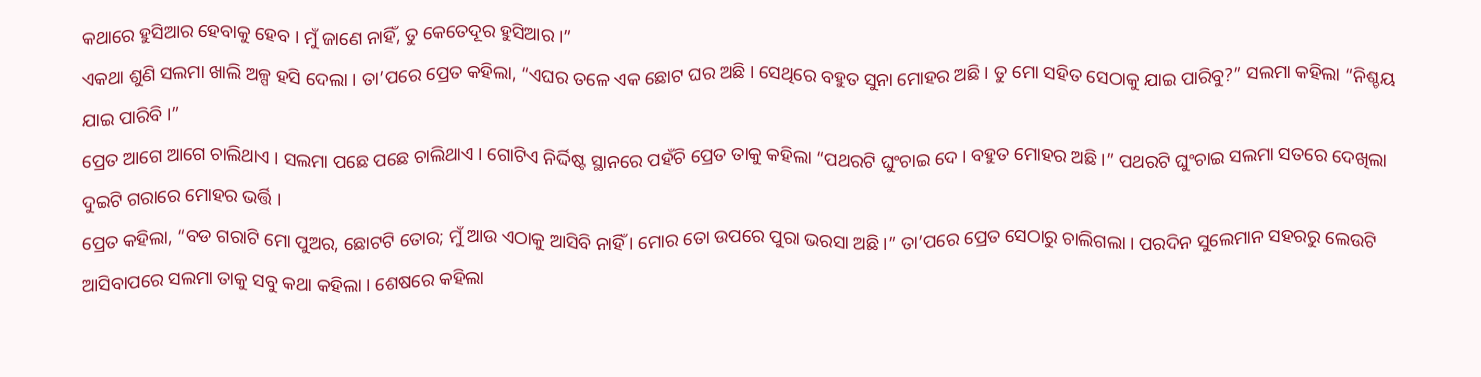କଥାରେ ହୁସିଆର ହେବାକୁ ହେବ । ମୁଁ ଜାଣେ ନାହିଁ, ତୁ କେତେଦୂର ହୁସିଆର ।”
ଏକଥା ଶୁଣି ସଲମା ଖାଲି ଅଳ୍ପ ହସି ଦେଲା । ତା’ପରେ ପ୍ରେତ କହିଲା, “ଏଘର ତଳେ ଏକ ଛୋଟ ଘର ଅଛି । ସେଥିରେ ବହୁତ ସୁନା ମୋହର ଅଛି । ତୁ ମୋ ସହିତ ସେଠାକୁ ଯାଇ ପାରିବୁ?” ସଲମା କହିଲା “ନିଶ୍ଚୟ ଯାଇ ପାରିବି ।”
ପ୍ରେତ ଆଗେ ଆଗେ ଚାଲିଥାଏ । ସଲମା ପଛେ ପଛେ ଚାଲିଥାଏ । ଗୋଟିଏ ନିର୍ଦ୍ଦିଷ୍ଟ ସ୍ଥାନରେ ପହଁଚି ପ୍ରେତ ତାକୁ କହିଲା “ପଥରଟି ଘୁଂଚାଇ ଦେ । ବହୁତ ମୋହର ଅଛି ।” ପଥରଟି ଘୁଂଚାଇ ସଲମା ସତରେ ଦେଖିଲା ଦୁଇଟି ଗରାରେ ମୋହର ଭର୍ତ୍ତି ।
ପ୍ରେତ କହିଲା, “ବଡ ଗରାଟି ମୋ ପୁଅର, ଛୋଟଟି ତୋର; ମୁଁ ଆଉ ଏଠାକୁ ଆସିବି ନାହିଁ । ମୋର ତୋ ଉପରେ ପୁରା ଭରସା ଅଛି ।” ତା’ପରେ ପ୍ରେତ ସେଠାରୁ ଚାଲିଗଲା । ପରଦିନ ସୁଲେମାନ ସହରରୁ ଲେଉଟି ଆସିବାପରେ ସଲମା ତାକୁ ସବୁ କଥା କହିଲା । ଶେଷରେ କହିଲା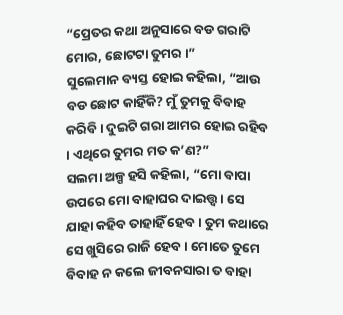“ପ୍ରେତର କଥା ଅନୁସାରେ ବଡ ଗରାଟି ମୋର, ଛୋଟଟା ତୁମର ।”
ସୁଲେମାନ ବ୍ୟସ୍ତ ହୋଇ କହିଲା, “ଆଉ ବଡ ଛୋଟ କାହିଁକି? ମୁଁ ତୁମକୁ ବିବାହ କରିବି । ଦୁଇଟି ଗରା ଆମର ହୋଇ ରହିବ । ଏଥିରେ ତୁମର ମତ କ’ଣ?”
ସଲମା ଅଳ୍ପ ହସି କହିଲା, “ମୋ ବାପା ଉପରେ ମୋ ବାହାଘର ଦାଇତ୍ତ୍ଵ । ସେ ଯାହା କହିବ ତାହାହିଁ ହେବ । ତୁମ କଥାରେ ସେ ଖୁସିରେ ରାଜି ହେବ । ମୋତେ ତୁମେ ବିବାହ ନ କଲେ ଜୀବନସାରା ତ ବାହା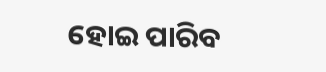ହୋଇ ପାରିବ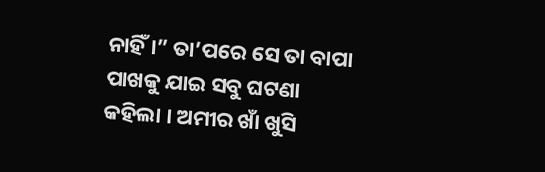ନାହିଁ ।” ତା’ପରେ ସେ ତା ବାପା ପାଖକୁ ଯାଇ ସବୁ ଘଟଣା କହିଲା । ଅମୀର ଖାଁ ଖୁସି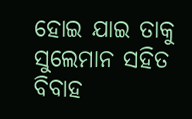ହୋଇ ଯାଇ ତାକୁ ସୁଲେମାନ ସହିତ ବିବାହ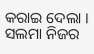କରାଇ ଦେଲା । ସଲମା ନିଜର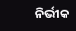ନିର୍ଭୀକ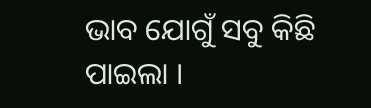ଭାବ ଯୋଗୁଁ ସବୁ କିଛି ପାଇଲା ।